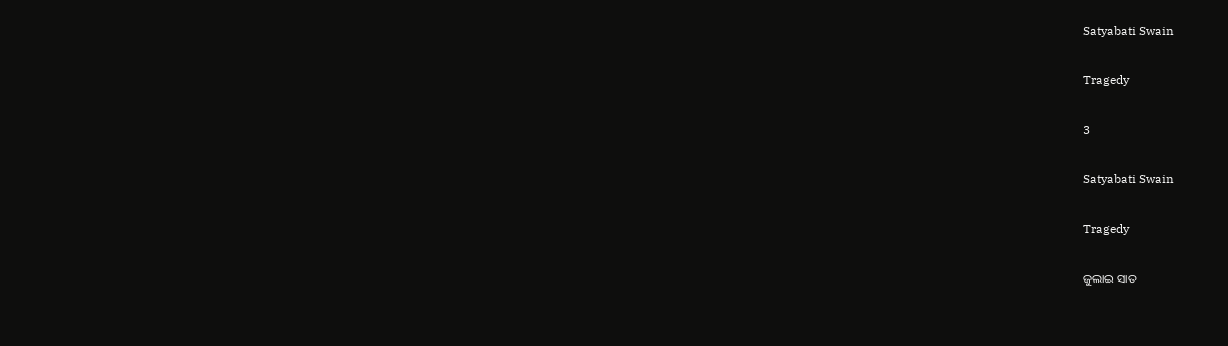Satyabati Swain

Tragedy

3

Satyabati Swain

Tragedy

ଜୁଲାଇ ସାତ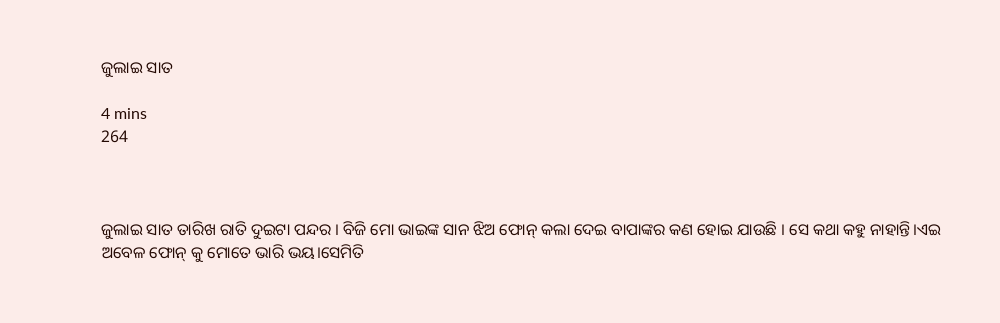ଜୁଲାଇ ସାତ

4 mins
264



ଜୁଲାଇ ସାତ ତାରିଖ ରାତି ଦୁଇଟା ପନ୍ଦର । ବିଜି ମୋ ଭାଇଙ୍କ ସାନ ଝିଅ ଫୋନ୍ କଲା ଦେଇ ବାପାଙ୍କର କଣ ହୋଇ ଯାଉଛି । ସେ କଥା କହୁ ନାହାନ୍ତି।ଏଇ ଅବେଳ ଫୋନ୍ କୁ ମୋତେ ଭାରି ଭୟ।ସେମିତି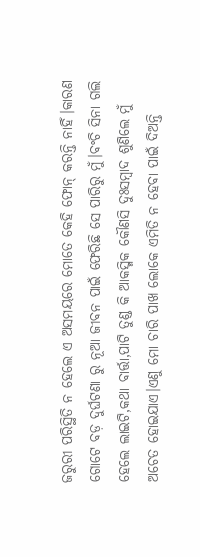ଜରୁରୀ ପରିସ୍ଥିତି ନ ହେଲେ ଏ ଅସମୟରେ ମୋତେ କେହି ଫୋନ୍ କରନ୍ତି ନାହିଁ।କାରଣ ଗୋଟେ ବଡ଼ ଦୁର୍ଘଟଣା ରୁ ନୂଆ ଜୀବନ ପାଇଁ ଫେରିଛି ସେ ପାରିରୁ ମୁଁ।ବଂଚି ସିନା ଗଲି ହେଲେ ଲାଇଟି,କଥା ବାର୍ତ୍ତା,ପାଟି ତୁଣ୍ଡ କି ଆକସ୍ମିକ କୌଣସି ଦୁଃସମ୍ବାଦ ଶୁଣିଲେ ମୁଁ ଅଚେତ ହୋଇଯାଏ।ଏଣୁ ମୋ ଚାରି ପାଖ ଲୋକେ ଏମିତି ନ ହେବା ପାଇଁ ଦିଅନ୍ତି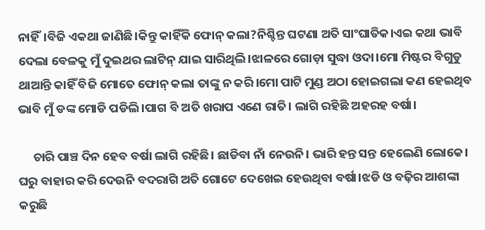ନାହିଁ।ବିଜି ଏକଥା ଜାଣିଛି।କିନ୍ତୁ କାହିଁକି ଫୋନ୍ କଲା?ନିଶ୍ଚିନ୍ତ ଘଟଣା ଅତି ସାଂଘାତିକ।ଏଇ କଥା ଭାବି ଦେଲା ବେଳକୁ ମୁଁ ଦୁଇଥର ଲାଟିନ୍ ଯାଇ ସାରିଥିଲି।ଝାଳରେ ଗୋଡ଼ା ସୁଦ୍ଧା ଓଦା।ମୋ ମିଷ୍ଟର ବିଗୁଡୁ ଥାଆନ୍ତି କାହିଁ ବିଜି ମୋତେ ଫୋନ୍ କଲା ତାଙ୍କୁ ନ କରି।ମୋ ପାଟି ମୁଣ୍ଡ ଅଠା ହୋଇଗଲା କଣ ହେଇଥିବ ଭାବି ମୁଁ ଡଙ୍କ ମୋଡି ପଡିଲି।ପାଗ ବି ଅତି ଖରାପ ଏଣେ ରାତି। ଲାଗି ରହିଛି ଅହରହ ବର୍ଷା।

     ଚାରି ପାଞ୍ଚ ଦିନ ହେବ ବର୍ଷା ଲାଗି ରହିଛି। ଛାଡିବା ନାଁ ନେଉନି। ଭାରି ହନ୍ତ ସନ୍ତ ହେଲେଣି ଲୋକେ। ଘରୁ ବାହାର କରି ଦେଉନି ବଦରାଗି ଅତି ଗୋଟେ ଦେଖେଇ ହେଉଥିବା ବର୍ଷା।ଝଡି ଓ ବଢ଼ିର ଆଶଙ୍କା କରୁଛି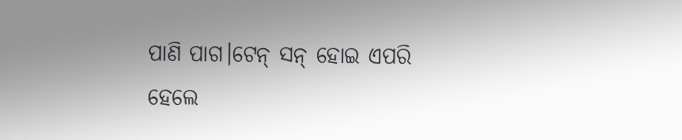ପାଣି ପାଗ।ଟେନ୍ ସନ୍ ହୋଇ ଏପରି ହେଲେ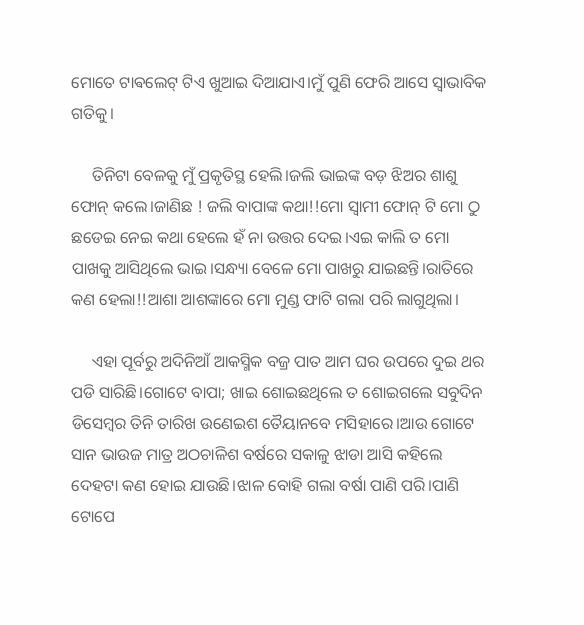ମୋତେ ଟାଵଲେଟ୍ ଟିଏ ଖୁଆଇ ଦିଆଯାଏ।ମୁଁ ପୁଣି ଫେରି ଆସେ ସ୍ୱାଭାବିକ ଗତିକୁ।

     ତିନିଟା ବେଳକୁ ମୁଁ ପ୍ରକୃତିସ୍ଥ ହେଲି।ଜଲି ଭାଇଙ୍କ ବଡ଼ ଝିଅର ଶାଶୁ ଫୋନ୍ କଲେ।ଜାଣିଛ ! ଜଲି ବାପାଙ୍କ କଥା!!ମୋ ସ୍ୱାମୀ ଫୋନ୍ ଟି ମୋ ଠୁ ଛଡେଇ ନେଇ କଥା ହେଲେ ହଁ ନା ଉତ୍ତର ଦେଇ।ଏଇ କାଲି ତ ମୋ ପାଖକୁ ଆସିଥିଲେ ଭାଇ।ସନ୍ଧ୍ୟା ବେଳେ ମୋ ପାଖରୁ ଯାଇଛନ୍ତି।ରାତିରେ କଣ ହେଲା!!ଆଶା ଆଶଙ୍କାରେ ମୋ ମୁଣ୍ଡ ଫାଟି ଗଲା ପରି ଲାଗୁଥିଲା।

     ଏହା ପୂର୍ବରୁ ଅଦିନିଆଁ ଆକସ୍ମିକ ବଜ୍ର ପାତ ଆମ ଘର ଉପରେ ଦୁଇ ଥର ପଡି ସାରିଛି।ଗୋଟେ ବାପା; ଖାଇ ଶୋଇଛଥିଲେ ତ ଶୋଇଗଲେ ସବୁଦିନ ଡିସେମ୍ବର ତିନି ତାରିଖ ଉଣେଇଶ ତୈୟାନବେ ମସିହାରେ।ଆଉ ଗୋଟେ ସାନ ଭାଉଜ ମାତ୍ର ଅଠଚାଳିଶ ବର୍ଷରେ ସକାଳୁ ଝାଡା ଆସି କହିଲେ ଦେହଟା କଣ ହୋଇ ଯାଉଛି।ଝାଳ ବୋହି ଗଲା ବର୍ଷା ପାଣି ପରି।ପାଣି ଟୋପେ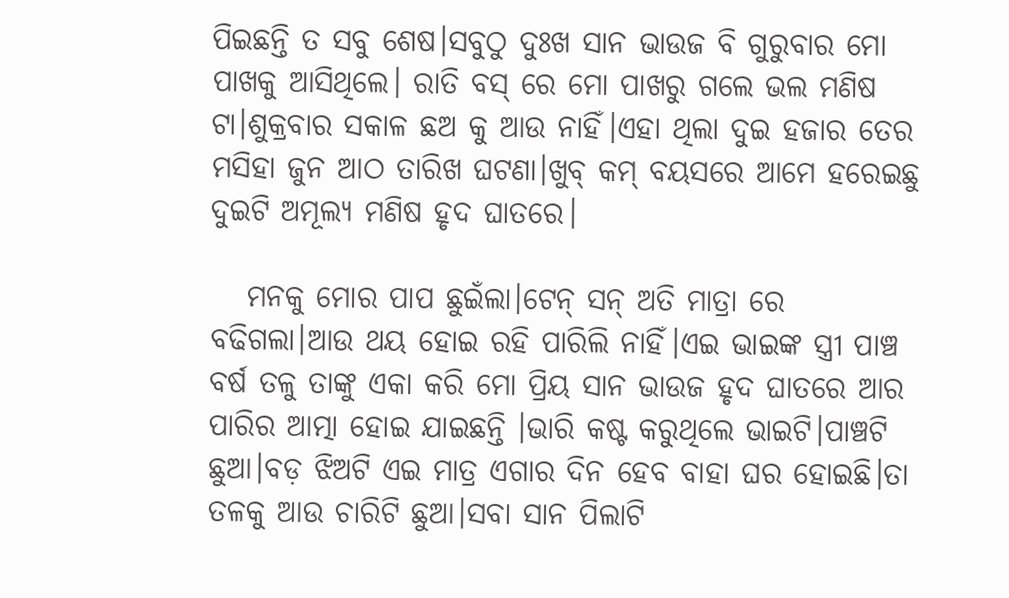ପିଇଛନ୍ତି ତ ସବୁ ଶେଷ।ସବୁଠୁ ଦୁଃଖ ସାନ ଭାଉଜ ବି ଗୁରୁବାର ମୋ ପାଖକୁ ଆସିଥିଲେ। ରାତି ବସ୍ ରେ ମୋ ପାଖରୁ ଗଲେ ଭଲ ମଣିଷ ଟା।ଶୁକ୍ରବାର ସକାଳ ଛଅ କୁ ଆଉ ନାହିଁ।ଏହା ଥିଲା ଦୁଇ ହଜାର ତେର ମସିହା ଜୁନ ଆଠ ତାରିଖ ଘଟଣା।ଖୁବ୍ କମ୍ ବୟସରେ ଆମେ ହରେଇଛୁ ଦୁଇଟି ଅମୂଲ୍ୟ ମଣିଷ ହୃଦ ଘାତରେ।

   ମନକୁ ମୋର ପାପ ଛୁଇଁଲା।ଟେନ୍ ସନ୍ ଅତି ମାତ୍ରା ରେ ବଢିଗଲା।ଆଉ ଥୟ ହୋଇ ରହି ପାରିଲି ନାହିଁ।ଏଇ ଭାଇଙ୍କ ସ୍ତ୍ରୀ ପାଞ୍ଚ ବର୍ଷ ତଳୁ ତାଙ୍କୁ ଏକା କରି ମୋ ପ୍ରିୟ ସାନ ଭାଉଜ ହୃଦ ଘାତରେ ଆର ପାରିର ଆତ୍ମା ହୋଇ ଯାଇଛନ୍ତି ।ଭାରି କଷ୍ଟ କରୁଥିଲେ ଭାଇଟି।ପାଞ୍ଚଟି ଛୁଆ।ବଡ଼ ଝିଅଟି ଏଇ ମାତ୍ର ଏଗାର ଦିନ ହେବ ବାହା ଘର ହୋଇଛି।ତା ତଳକୁ ଆଉ ଚାରିଟି ଛୁଆ।ସବା ସାନ ପିଲାଟି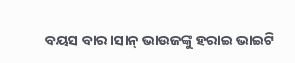ବୟସ ବାର।ସାନ୍ ଭାଉଜଙ୍କୁ ହରାଇ ଭାଇଟି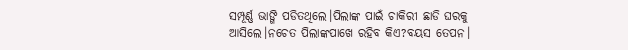ସମ୍ପୂର୍ଣ୍ଣ ଭାଙ୍ଗି ପଡିତଥିଲେ।ପିଲାଙ୍କ ପାଇଁ ଚାକିରୀ ଛାଡି ଘରକୁ ଆସିଲେ।ନଚେତ ପିଲାଙ୍କପାଖେ ରହିବ କିଏ?ବୟସ ତେପନ।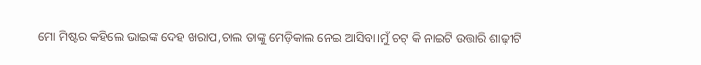ମୋ ମିଷ୍ଟର କହିଲେ ଭାଇଙ୍କ ଦେହ ଖରାପ,ଚାଲ ତାଙ୍କୁ ମେଡ଼ିକାଲ ନେଇ ଆସିବା।ମୁଁ ଚଟ୍ କି ନାଇଟି ଉତ୍ତାରି ଶାଢ଼ୀଟି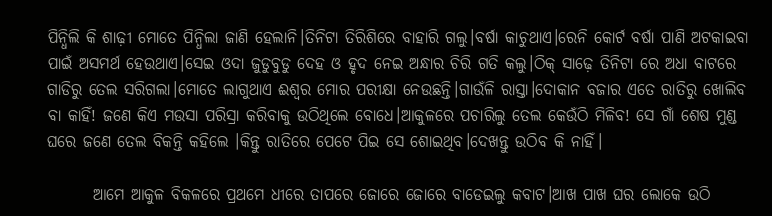ପିନ୍ଧିଲି କି ଶାଢ଼ୀ ମୋତେ ପିନ୍ଧିଲା ଜାଣି ହେଲାନି।ତିନିଟା ତିରିଶିରେ ବାହାରି ଗଲୁ।ବର୍ଷା କାଚୁଥାଏ।ରେନି କୋର୍ଟ ବର୍ଷା ପାଣି ଅଟକାଇବା ପାଇଁ ଅସମର୍ଥ ହେଉଥାଏ।ସେଇ ଓଦା ଜୁଡୁବୁଡୁ ଦେହ ଓ ହୃଦ ନେଇ ଅନ୍ଧାର ଚିରି ଗତି କଲୁ।ଠିକ୍ ସାଢ଼େ ତିନିଟା ରେ ଅଧା ବାଟରେ ଗାଡିରୁ ତେଲ ସରିଗଲା।ମୋତେ ଲାଗୁଥାଏ ଈଶ୍ୱର ମୋର ପରୀକ୍ଷା ନେଉଛନ୍ତି।ଗାଉଁଳି ରାସ୍ତା।ଦୋକାନ ବଜାର ଏତେ ରାତିରୁ ଖୋଲିବ ବା କାହିଁ! ଜଣେ କିଏ ମଉସା ପରିସ୍ରା କରିବାକୁ ଉଠିଥିଲେ ବୋଧେ।ଆକୁଳରେ ପଚାରିଲୁ ତେଲ କେଉଁଠି ମିଳିବ! ସେ ଗାଁ ଶେଷ ମୁଣ୍ଡ ଘରେ ଜଣେ ତେଲ ବିକନ୍ତି କହିଲେ ।କିନ୍ତୁ ରାତିରେ ପେଟେ ପିଇ ସେ ଶୋଇଥିବ।ଦେଖନ୍ତୁ ଉଠିବ କି ନାହିଁ।

       ଆମେ ଆକୁଳ ବିକଳରେ ପ୍ରଥମେ ଧୀରେ ତାପରେ ଜୋରେ ଜୋରେ ବାଡେଇଲୁ କବାଟ।ଆଖ ପାଖ ଘର ଲୋକେ ଉଠି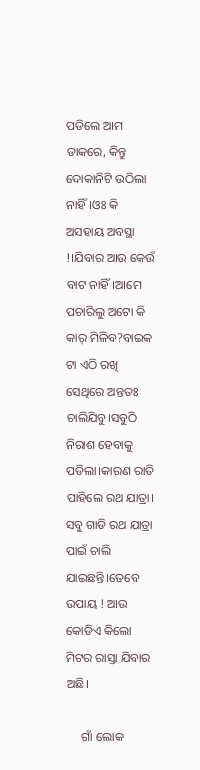ପଡିଲେ ଆମ ଡାକରେ, କିନ୍ତୁ ଦୋକାନିଟି ଉଠିଲା ନାହିଁ।ଓଃ କି ଅସହାୟ ଅବସ୍ଥା !।ଯିବାର ଆଉ କେଉଁ ବାଟ ନାହିଁ।ଆମେ ପଚାରିଲୁ ଅଟୋ କି କାର୍ ମିଳିବ?ବାଇକ ଟା ଏଠି ରଖି ସେଥିରେ ଅନ୍ତତଃ ଚାଲିଯିବୁ।ସବୁଠି ନିରାଶ ହେବାକୁ ପଡିଲା।କାରଣ ରାତି ପାହିଲେ ରଥ ଯାତ୍ରା। ସବୁ ଗାଡି ରଥ ଯାତ୍ରା ପାଇଁ ଚାଲି ଯାଇଛନ୍ତି।ତେବେ ଉପାୟ ! ଆଉ କୋଡିଏ କିଲୋ ମିଟର ରାସ୍ତା ଯିବାର ଅଛି।

     ଗାଁ ଲୋକ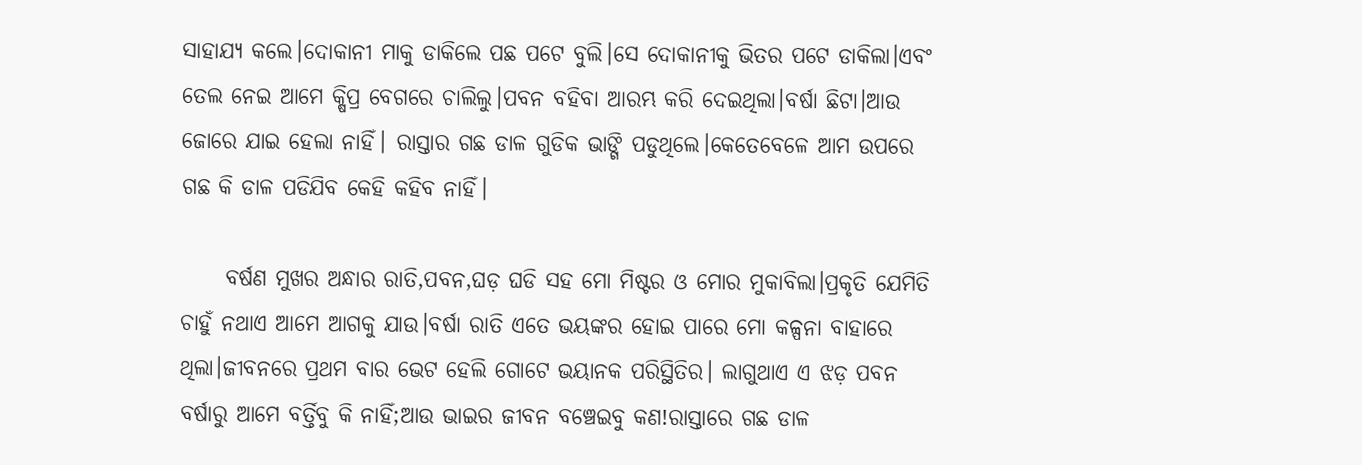ସାହାଯ୍ୟ କଲେ।ଦୋକାନୀ ମାକୁ ଡାକିଲେ ପଛ ପଟେ ବୁଲି।ସେ ଦୋକାନୀକୁ ଭିତର ପଟେ ଡାକିଲା।ଏବଂ ତେଲ ନେଇ ଆମେ କ୍ଷିପ୍ର ବେଗରେ ଚାଲିଲୁ।ପବନ ବହିବା ଆରମ୍ଭ କରି ଦେଇଥିଲା।ବର୍ଷା ଛିଟା।ଆଉ ଜୋରେ ଯାଇ ହେଲା ନାହିଁ। ରାସ୍ତାର ଗଛ ଡାଳ ଗୁଡିକ ଭାଙ୍ଗି ପଡୁଥିଲେ।କେତେବେଳେ ଆମ ଉପରେ ଗଛ କି ଡାଳ ପଡିଯିବ କେହି କହିବ ନାହିଁ।

     ବର୍ଷଣ ମୁଖର ଅନ୍ଧାର ରାତି,ପବନ,ଘଡ଼ ଘଡି ସହ ମୋ ମିଷ୍ଟର ଓ ମୋର ମୁକାବିଲା।ପ୍ରକୃତି ଯେମିତି ଚାହୁଁ ନଥାଏ ଆମେ ଆଗକୁ ଯାଉ।ବର୍ଷା ରାତି ଏତେ ଭୟଙ୍କର ହୋଇ ପାରେ ମୋ କଳ୍ପନା ବାହାରେ ଥିଲା।ଜୀବନରେ ପ୍ରଥମ ବାର ଭେଟ ହେଲି ଗୋଟେ ଭୟାନକ ପରିସ୍ଥିତିର। ଲାଗୁଥାଏ ଏ ଝଡ଼ ପବନ ବର୍ଷାରୁ ଆମେ ବର୍ତ୍ତିବୁ କି ନାହିଁ;ଆଉ ଭାଇର ଜୀବନ ବଞ୍ଚେଇବୁ କଣ!ରାସ୍ତାରେ ଗଛ ଡାଳ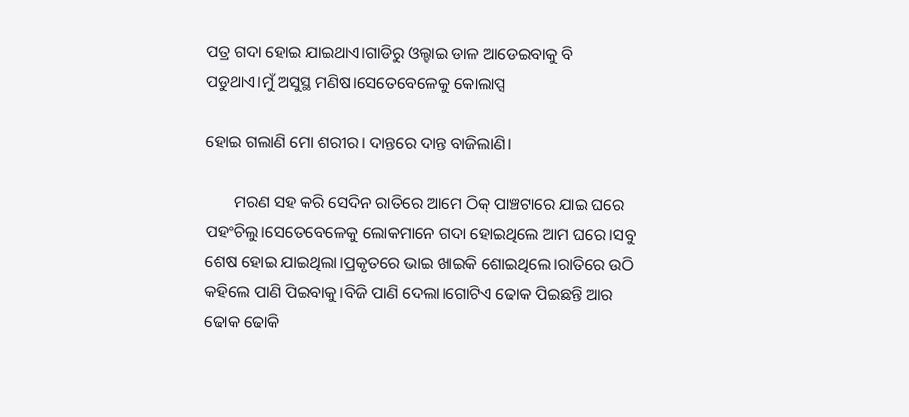ପତ୍ର ଗଦା ହୋଇ ଯାଇଥାଏ।ଗାଡିରୁ ଓଲ୍ହାଇ ଡାଳ ଆଡେଇବାକୁ ବି ପଡୁଥାଏ।ମୁଁ ଅସୁସ୍ଥ ମଣିଷ।ସେତେବେଳେକୁ କୋଲାପ୍ସ

ହୋଇ ଗଲାଣି ମୋ ଶରୀର। ଦାନ୍ତରେ ଦାନ୍ତ ବାଜିଲାଣି।

       ମରଣ ସହ କରି ସେଦିନ ରାତିରେ ଆମେ ଠିକ୍ ପାଞ୍ଚଟାରେ ଯାଇ ଘରେ ପହଂଚିଲୁ।ସେତେବେଳେକୁ ଲୋକମାନେ ଗଦା ହୋଇଥିଲେ ଆମ ଘରେ।ସବୁ ଶେଷ ହୋଇ ଯାଇଥିଲା।ପ୍ରକୃତରେ ଭାଇ ଖାଇକି ଶୋଇଥିଲେ।ରାତିରେ ଉଠି କହିଲେ ପାଣି ପିଇବାକୁ।ବିଜି ପାଣି ଦେଲା।ଗୋଟିଏ ଢୋକ ପିଇଛନ୍ତି ଆର ଢୋକ ଢୋକି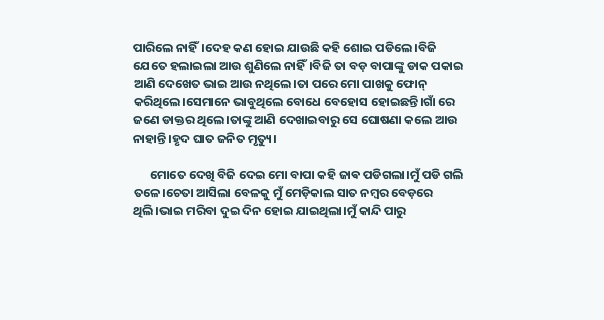ପାରିଲେ ନାହିଁ।ଦେହ କଣ ହୋଇ ଯାଉଛି କହି ଶୋଇ ପଡିଲେ।ବିଜି ଯେତେ ହଲାଇଲା ଆଉ ଶୁଣିଲେ ନାହିଁ।ବିଜି ତା ବଡ଼ ବାପାଙ୍କୁ ଡାକ ପକାଇ ଆଣି ଦେଖେତ ଭାଇ ଆଉ ନଥିଲେ।ତା ପରେ ମୋ ପାଖକୁ ଫୋନ୍ କରିଥିଲେ।ସେମାନେ ଭାବୁଥିଲେ ବୋଧେ ବେହୋସ ହୋଇଛନ୍ତି।ଗାଁ ରେ ଜଣେ ଡାକ୍ତର ଥିଲେ।ତାଙ୍କୁ ଆଣି ଦେଖାଇବାରୁ ସେ ଘୋଷଣା କଲେ ଆଉ ନାହାନ୍ତି।ହୃଦ ଘାତ ଜନିତ ମୃତ୍ୟୁ।

      ମୋତେ ଦେଖି ବିଜି ଦେଇ ମୋ ବାପା କହି ଜାଵ ପଡିଗଲା।ମୁଁ ପଡି ଗଲି ତଳେ।ଚେତା ଆସିଲା ବେଳକୁ ମୁଁ ମେଡ଼ିକାଲ ସାତ ନମ୍ବର ବେଡ଼ରେ ଥିଲି।ଭାଇ ମରିବା ଦୁଇ ଦିନ ହୋଇ ଯାଇଥିଲା।ମୁଁ କାନ୍ଦି ପାରୁ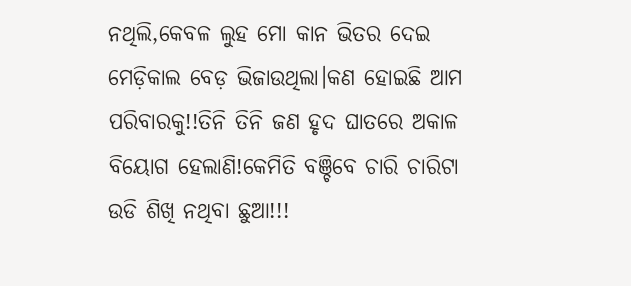ନଥିଲି,କେବଳ ଲୁହ ମୋ କାନ ଭିତର ଦେଇ ମେଡ଼ିକାଲ ବେଡ଼ ଭିଜାଉଥିଲା।କଣ ହୋଇଛି ଆମ ପରିବାରକୁ!!ତିନି ତିନି ଜଣ ହୃଦ ଘାତରେ ଅକାଳ ବିୟୋଗ ହେଲାଣି!କେମିତି ବଞ୍ଚିବେ ଚାରି ଚାରିଟା ଉଡି ଶିଖି ନଥିବା ଛୁଆ!!!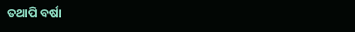ତଥାପି ବର୍ଷା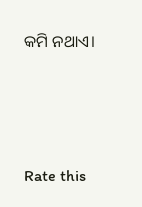କମି ନଥାଏ।





Rate this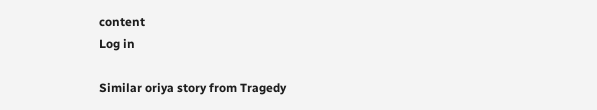content
Log in

Similar oriya story from Tragedy